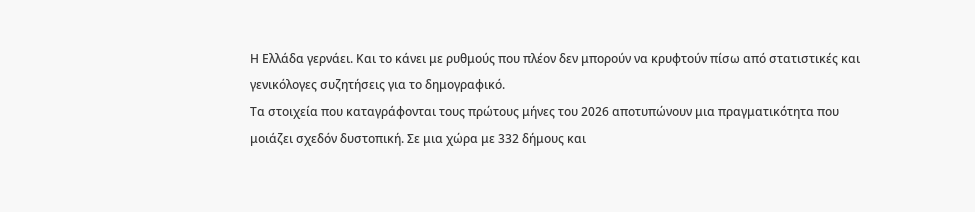Η Ελλάδα γερνάει. Και το κάνει με ρυθμούς που πλέον δεν μπορούν να κρυφτούν πίσω από στατιστικές και γενικόλογες συζητήσεις για το δημογραφικό.
Τα στοιχεία που καταγράφονται τους πρώτους μήνες του 2026 αποτυπώνουν μια πραγματικότητα που μοιάζει σχεδόν δυστοπική. Σε μια χώρα με 332 δήμους και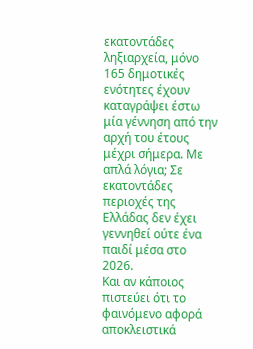εκατοντάδες ληξιαρχεία, μόνο 165 δημοτικές ενότητες έχουν καταγράψει έστω μία γέννηση από την αρχή του έτους μέχρι σήμερα. Με απλά λόγια; Σε εκατοντάδες περιοχές της Ελλάδας δεν έχει γεννηθεί ούτε ένα παιδί μέσα στο 2026.
Και αν κάποιος πιστεύει ότι το φαινόμενο αφορά αποκλειστικά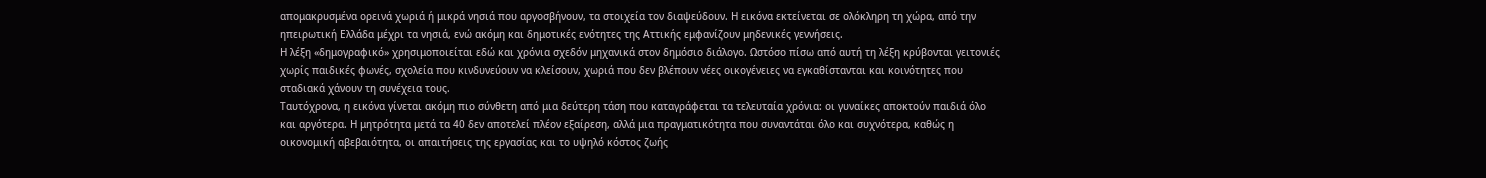απομακρυσμένα ορεινά χωριά ή μικρά νησιά που αργοσβήνουν, τα στοιχεία τον διαψεύδουν. Η εικόνα εκτείνεται σε ολόκληρη τη χώρα, από την ηπειρωτική Ελλάδα μέχρι τα νησιά, ενώ ακόμη και δημοτικές ενότητες της Αττικής εμφανίζουν μηδενικές γεννήσεις.
Η λέξη «δημογραφικό» χρησιμοποιείται εδώ και χρόνια σχεδόν μηχανικά στον δημόσιο διάλογο. Ωστόσο πίσω από αυτή τη λέξη κρύβονται γειτονιές χωρίς παιδικές φωνές, σχολεία που κινδυνεύουν να κλείσουν, χωριά που δεν βλέπουν νέες οικογένειες να εγκαθίστανται και κοινότητες που σταδιακά χάνουν τη συνέχεια τους.
Ταυτόχρονα, η εικόνα γίνεται ακόμη πιο σύνθετη από μια δεύτερη τάση που καταγράφεται τα τελευταία χρόνια: οι γυναίκες αποκτούν παιδιά όλο και αργότερα. Η μητρότητα μετά τα 40 δεν αποτελεί πλέον εξαίρεση, αλλά μια πραγματικότητα που συναντάται όλο και συχνότερα, καθώς η οικονομική αβεβαιότητα, οι απαιτήσεις της εργασίας και το υψηλό κόστος ζωής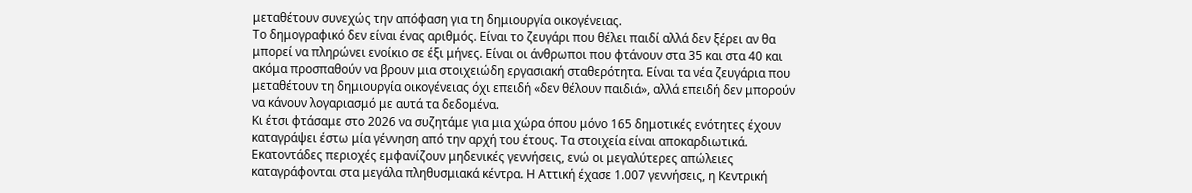μεταθέτουν συνεχώς την απόφαση για τη δημιουργία οικογένειας.
Το δημογραφικό δεν είναι ένας αριθμός. Είναι το ζευγάρι που θέλει παιδί αλλά δεν ξέρει αν θα μπορεί να πληρώνει ενοίκιο σε έξι μήνες. Είναι οι άνθρωποι που φτάνουν στα 35 και στα 40 και ακόμα προσπαθούν να βρουν μια στοιχειώδη εργασιακή σταθερότητα. Είναι τα νέα ζευγάρια που μεταθέτουν τη δημιουργία οικογένειας όχι επειδή «δεν θέλουν παιδιά», αλλά επειδή δεν μπορούν να κάνουν λογαριασμό με αυτά τα δεδομένα.
Κι έτσι φτάσαμε στο 2026 να συζητάμε για μια χώρα όπου μόνο 165 δημοτικές ενότητες έχουν καταγράψει έστω μία γέννηση από την αρχή του έτους. Τα στοιχεία είναι αποκαρδιωτικά. Εκατοντάδες περιοχές εμφανίζουν μηδενικές γεννήσεις, ενώ οι μεγαλύτερες απώλειες καταγράφονται στα μεγάλα πληθυσμιακά κέντρα. Η Αττική έχασε 1.007 γεννήσεις, η Κεντρική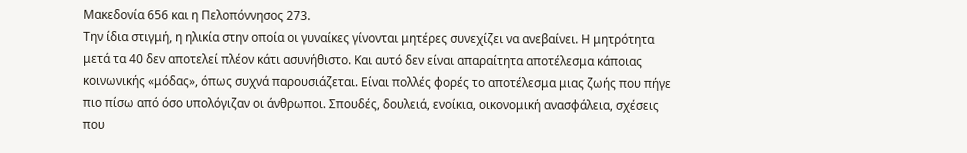Μακεδονία 656 και η Πελοπόννησος 273.
Την ίδια στιγμή, η ηλικία στην οποία οι γυναίκες γίνονται μητέρες συνεχίζει να ανεβαίνει. Η μητρότητα μετά τα 40 δεν αποτελεί πλέον κάτι ασυνήθιστο. Και αυτό δεν είναι απαραίτητα αποτέλεσμα κάποιας κοινωνικής «μόδας», όπως συχνά παρουσιάζεται. Είναι πολλές φορές το αποτέλεσμα μιας ζωής που πήγε πιο πίσω από όσο υπολόγιζαν οι άνθρωποι. Σπουδές, δουλειά, ενοίκια, οικονομική ανασφάλεια, σχέσεις που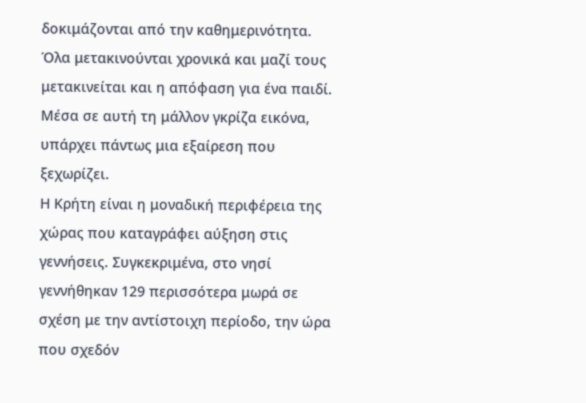δοκιμάζονται από την καθημερινότητα. Όλα μετακινούνται χρονικά και μαζί τους μετακινείται και η απόφαση για ένα παιδί.
Μέσα σε αυτή τη μάλλον γκρίζα εικόνα, υπάρχει πάντως μια εξαίρεση που ξεχωρίζει.
Η Κρήτη είναι η μοναδική περιφέρεια της χώρας που καταγράφει αύξηση στις γεννήσεις. Συγκεκριμένα, στο νησί γεννήθηκαν 129 περισσότερα μωρά σε σχέση με την αντίστοιχη περίοδο, την ώρα που σχεδόν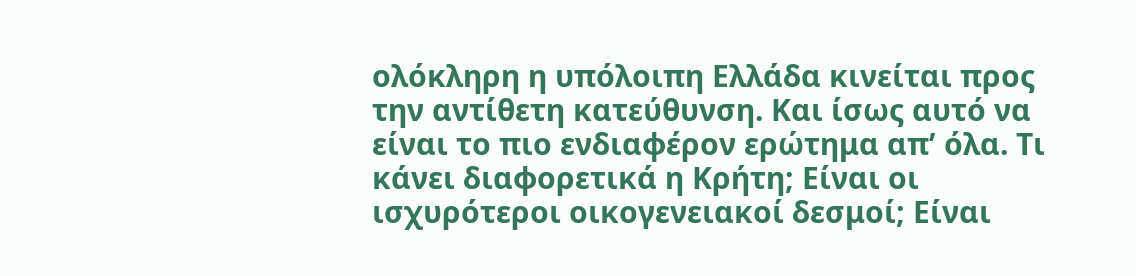ολόκληρη η υπόλοιπη Ελλάδα κινείται προς την αντίθετη κατεύθυνση. Και ίσως αυτό να είναι το πιο ενδιαφέρον ερώτημα απ’ όλα. Τι κάνει διαφορετικά η Κρήτη; Είναι οι ισχυρότεροι οικογενειακοί δεσμοί; Είναι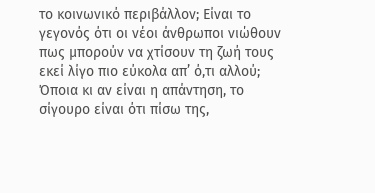το κοινωνικό περιβάλλον; Είναι το γεγονός ότι οι νέοι άνθρωποι νιώθουν πως μπορούν να χτίσουν τη ζωή τους εκεί λίγο πιο εύκολα απ’ ό,τι αλλού;
Όποια κι αν είναι η απάντηση, το σίγουρο είναι ότι πίσω της,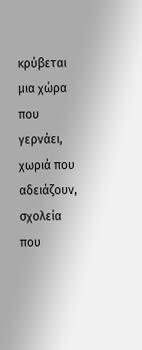κρύβεται μια χώρα που γερνάει, χωριά που αδειάζουν, σχολεία που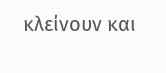κλείνουν και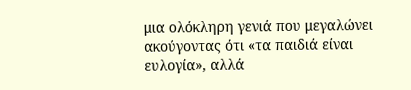μια ολόκληρη γενιά που μεγαλώνει ακούγοντας ότι «τα παιδιά είναι ευλογία», αλλά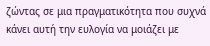ζώντας σε μια πραγματικότητα που συχνά κάνει αυτή την ευλογία να μοιάζει με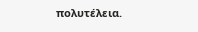πολυτέλεια.